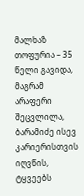მალხაზ თოფურია – 35 წელი გავიდა, მაგრამ არაფერი შეცვლილა, ბარამიძე ისევ კარიერისთვის იღვწის, ტყვეებს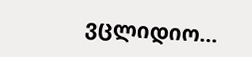ვცლიდიო…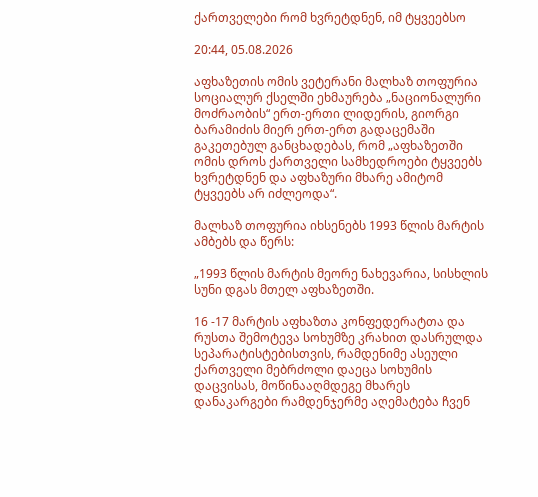ქართველები რომ ხვრეტდნენ, იმ ტყვეებსო

20:44, 05.08.2026

აფხაზეთის ომის ვეტერანი მალხაზ თოფურია სოციალურ ქსელში ეხმაურება „ნაციონალური მოძრაობის“ ერთ-ერთი ლიდერის, გიორგი ბარამიძის მიერ ერთ-ერთ გადაცემაში გაკეთებულ განცხადებას, რომ „აფხაზეთში ომის დროს ქართველი სამხედროები ტყვეებს ხვრეტდნენ და აფხაზური მხარე ამიტომ ტყვეებს არ იძლეოდა“.

მალხაზ თოფურია იხსენებს 1993 წლის მარტის ამბებს და წერს:

„1993 წლის მარტის მეორე ნახევარია, სისხლის სუნი დგას მთელ აფხაზეთში.

16 -17 მარტის აფხაზთა კონფედერატთა და რუსთა შემოტევა სოხუმზე კრახით დასრულდა სეპარატისტებისთვის, რამდენიმე ასეული ქართველი მებრძოლი დაეცა სოხუმის დაცვისას, მოწინააღმდეგე მხარეს დანაკარგები რამდენჯერმე აღემატება ჩვენ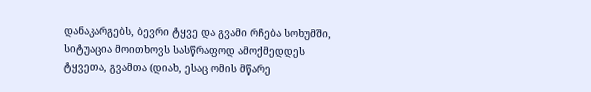დანაკარგებს, ბევრი ტყვე და გვამი რჩება სოხუმში, სიტუაცია მოითხოვს სასწრაფოდ ამოქმედდეს ტყვეთა, გვამთა (დიახ, ესაც ომის მწარე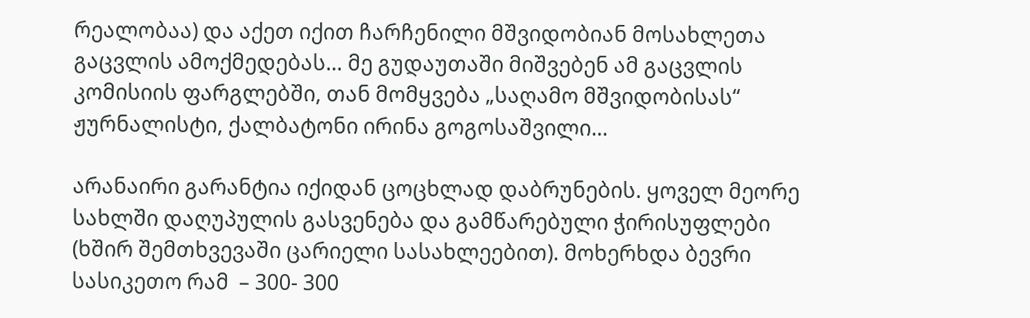რეალობაა) და აქეთ იქით ჩარჩენილი მშვიდობიან მოსახლეთა გაცვლის ამოქმედებას… მე გუდაუთაში მიშვებენ ამ გაცვლის კომისიის ფარგლებში, თან მომყვება „საღამო მშვიდობისას“ ჟურნალისტი, ქალბატონი ირინა გოგოსაშვილი…

არანაირი გარანტია იქიდან ცოცხლად დაბრუნების. ყოველ მეორე სახლში დაღუპულის გასვენება და გამწარებული ჭირისუფლები (ხშირ შემთხვევაში ცარიელი სასახლეებით). მოხერხდა ბევრი სასიკეთო რამ  – 300- 300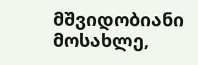მშვიდობიანი მოსახლე,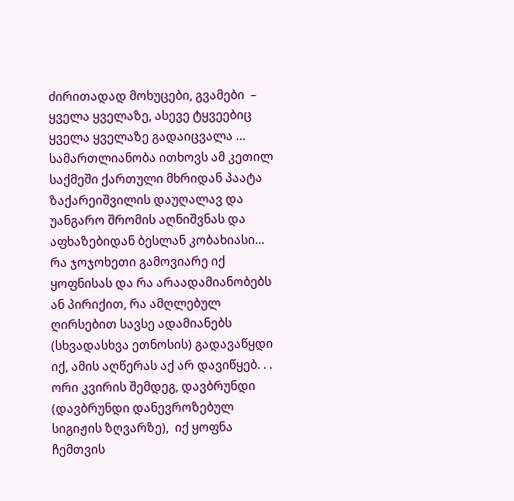ძირითადად მოხუცები, გვამები  – ყველა ყველაზე, ასევე ტყვეებიც ყველა ყველაზე გადაიცვალა … სამართლიანობა ითხოვს ამ კეთილ საქმეში ქართული მხრიდან პაატა ზაქარეიშვილის დაუღალავ და უანგარო შრომის აღნიშვნას და აფხაზებიდან ბესლან კობახიასი… რა ჯოჯოხეთი გამოვიარე იქ ყოფნისას და რა არაადამიანობებს ან პირიქით, რა ამღლებულ ღირსებით სავსე ადამიანებს (სხვადასხვა ეთნოსის) გადავაწყდი იქ, ამის აღწერას აქ არ დავიწყებ. . . ორი კვირის შემდეგ, დავბრუნდი (დავბრუნდი დანევროზებულ სიგიჟის ზღვარზე),  იქ ყოფნა ჩემთვის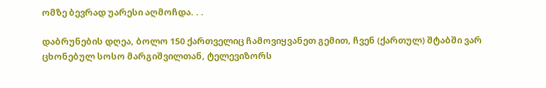ომზე ბევრად უარესი აღმოჩდა. . .

დაბრუნების დღეა, ბოლო 150 ქართველიც ჩამოვიყვანეთ გემით, ჩვენ (ქართულ) შტაბში ვარ ცხონებულ სოსო მარგიშვილთან, ტელევიზორს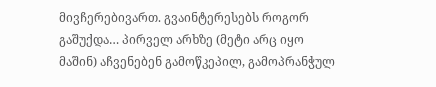მივჩერებივართ. გვაინტერესებს როგორ გაშუქდა… პირველ არხზე (მეტი არც იყო მაშინ) აჩვენებენ გამოწკეპილ, გამოპრანჭულ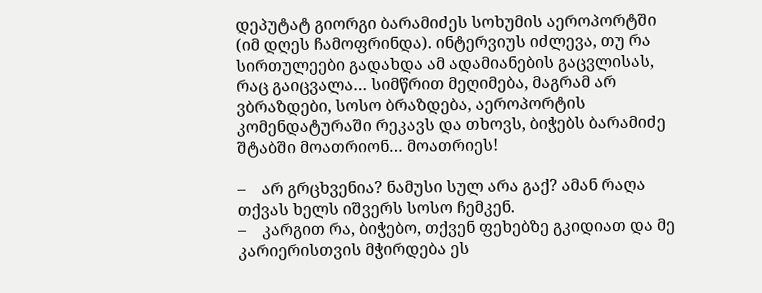დეპუტატ გიორგი ბარამიძეს სოხუმის აეროპორტში (იმ დღეს ჩამოფრინდა). ინტერვიუს იძლევა, თუ რა სირთულეები გადახდა ამ ადამიანების გაცვლისას, რაც გაიცვალა… სიმწრით მეღიმება, მაგრამ არ ვბრაზდები, სოსო ბრაზდება, აეროპორტის კომენდატურაში რეკავს და თხოვს, ბიჭებს ბარამიძე შტაბში მოათრიონ… მოათრიეს!

–    არ გრცხვენია? ნამუსი სულ არა გაქ? ამან რაღა თქვას ხელს იშვერს სოსო ჩემკენ.
–    კარგით რა, ბიჭებო, თქვენ ფეხებზე გკიდიათ და მე კარიერისთვის მჭირდება ეს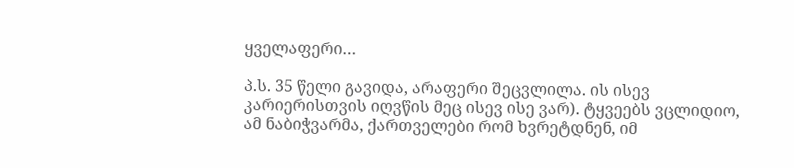ყველაფერი…

პ.ს. 35 წელი გავიდა, არაფერი შეცვლილა. ის ისევ კარიერისთვის იღვწის მეც ისევ ისე ვარ). ტყვეებს ვცლიდიო, ამ ნაბიჭვარმა, ქართველები რომ ხვრეტდნენ, იმ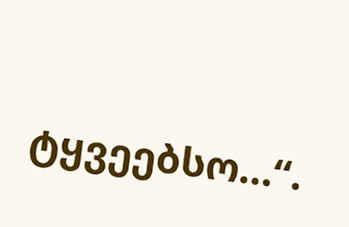ტყვეებსო…“.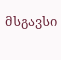მსგავსი